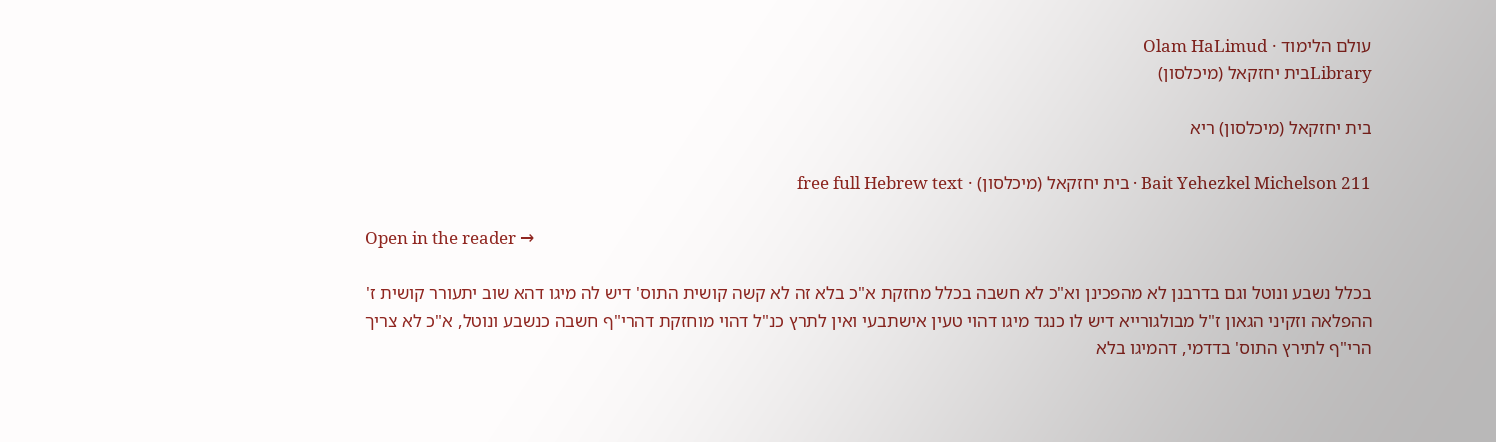עולם הלימוד · Olam HaLimud
Libraryבית יחזקאל (מיכלסון)

בית יחזקאל (מיכלסון) ריא

Bait Yehezkel Michelson 211 · בית יחזקאל (מיכלסון) · free full Hebrew text

Open in the reader →

בכלל נשבע ונוטל וגם בדרבנן לא מהפכינן וא"כ לא חשבה בכלל מחזקת א"כ בלא זה לא קשה קושית התוס' דיש לה מיגו דהא שוב יתעורר קושית ז' ההפלאה וזקיני הגאון ז"ל מבולגורייא דיש לו כנגד מיגו דהוי טעין אישתבעי ואין לתרץ כנ"ל דהוי מוחזקת דהרי"ף חשבה כנשבע ונוטל, א"כ לא צריך הרי"ף לתירץ התוס' בדדמי, דהמיגו בלא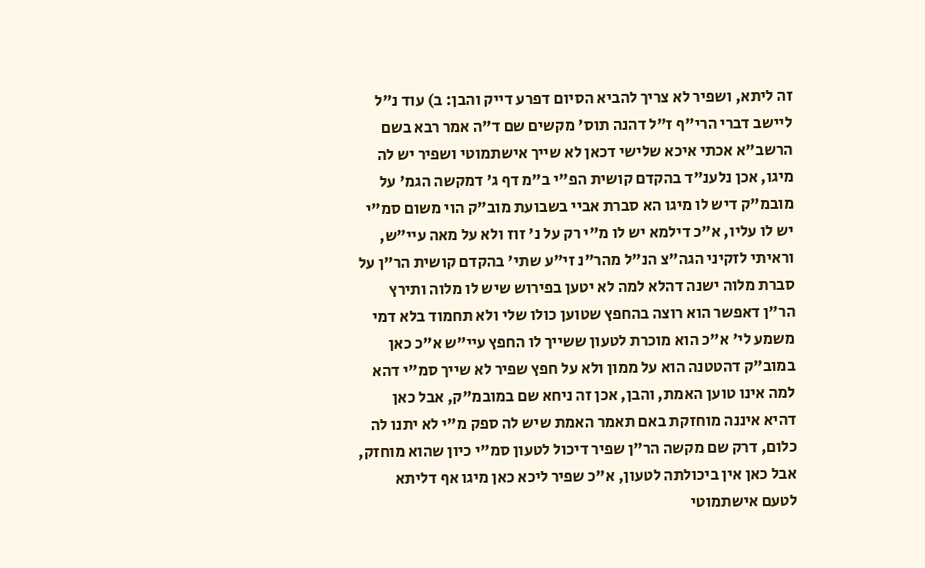זה ליתא, ושפיר לא צריך להביא הסיום דפרע דייק והבן: ב) עוד נ"ל ליישב דברי הרי"ף ז"ל דהנה תוס' מקשים שם ד"ה אמר רבא בשם הרשב"א אכתי איכא שלישי דכאן לא שייך אישתמוטי ושפיר יש לה מיגו, אכן נלענ"ד בהקדם קושית הפ"י ב"מ דף ג' דמקשה הגמ' על מובמ"ק דיש לו מיגו הא סברת אביי בשבועת מוב"ק הוי משום סמ"י יש לו עליו, א"כ דילמא יש לו מ"י רק על נ' זוז ולא על מאה עיי"ש, וראיתי לזקיני הגה"צ הנ"ל מהר"נ זי"ע שתי' בהקדם קושית הר"ן על סברת מלוה ישנה דהלא למה לא יטען בפירוש שיש לו מלוה ותירץ הר"ן דאפשר הוא רוצה בהחפץ שטוען כולו שלי ולא תחמוד בלא דמי משמע לי' א"כ הוא מוכרת לטעון ששייך לו החפץ עיי"ש א"כ כאן במוב"ק דהטטנה הוא על ממון ולא על חפץ שפיר לא שייך סמ"י דהא למה אינו טוען האמת, והבן, אכן זה ניחא שם במובמ"ק, אבל כאן דהיא איננה מוחזקת באם תאמר האמת שיש לה ספק מ"י לא יתנו לה כלום, דרק שם מקשה הר"ן שפיר דיכול לטעון סמ"י כיון שהוא מוחזק, אבל כאן אין ביכולתה לטעון, א"כ שפיר ליכא כאן מיגו אף דליתא לטעם אישתמוטי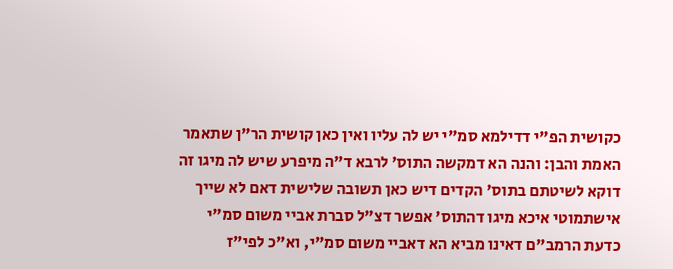כקושית הפ"י דדילמא סמ"י יש לה עליו ואין כאן קושית הר"ן שתאמר האמת והבן: והנה הא דמקשה התוס' לרבא ד"ה מיפרע שיש לה מיגו זה דוקא לשיטתם בתוס' הקדים דיש כאן תשובה שלישית דאם לא שייך אישתמוטי איכא מיגו דהתוס' אפשר דצ"ל סברת אביי משום סמ"י כדעת הרמב"ם דאינו מביא הא דאביי משום סמ"י, וא"כ לפי"ז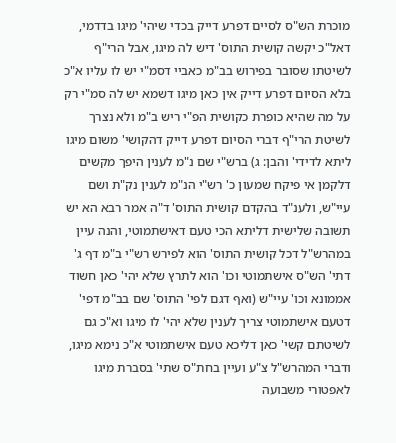מוכרת הש"ס לסיים דפרע דייק בכדי שיהי' מיגו בדדמי, דאל"כ יקשה קושית התוס' דיש לה מיגו, אבל הרי"ף לשיטתו שסובר בפירוש בב"מ כאביי דסמ"י יש לו עליו א"כ בלא הסיום דפרע דייק אין כאן מיגו דשמא יש לה סמ"י רק על מה שהיא כופרת כקושית הפ"י ריש ב"מ ולא נצרך לשיטת הרי"ף דברי הסיום דפרע דייק דהקושי' משום מיגו ליתא לדידי' והבן: ג) ברש"י שם נ"מ לענין היפך מקשים דלקמן אי פיקח שמעון כ' רש"י הנ"מ לענין נק"ת ושם עיי"ש, ולענ"ד בהקדם קושית התוס' ד"ה אמר רבא הא יש תשובה שלישית דליתא הכי טעם דאישתמוטי, והנה עיין במהרש"ל דכל קושית התוס' הוא לפירש רש"י ב"מ דף ג' דתי' הש"ס אישתמוטי וכו' הוא לתרץ שלא יהי' כאן חשוד אממונא וכו' עיי"ש (ואף דגם לפי' התוס' שם בב"מ דפי' דטעם אישתמוטי צריך לענין שלא יהי' לו מיגו וא"כ גם לשיטתם קשי' כאן דליכא טעם אישתמוטי א"כ נימא מיגו, ודברי המהרש"ל צ"ע ועיין בחת"ס שתי' בסברת מיגו לאפטורי משבועה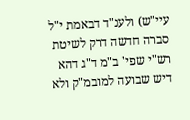עיי"ש) ולענ"ד דבאמת י"ל סברה חדשה דרק לשיטת רש"י שפי' ב"מ ד"ג דהא דיש שבועה למובמ"ק ולא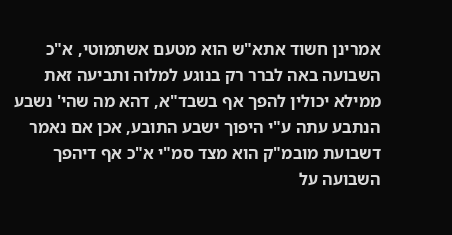אמרינן חשוד אתא"ש הוא מטעם אשתמוטי, א"כ השבועה באה לברר רק בנוגע למלוה ותביעה זאת ממילא יכולין להפך אף בשבד"א, דהא מה שהי' נשבע הנתבע עתה ע"י היפוך ישבע התובע, אכן אם נאמר דשבועת מובמ"ק הוא מצד סמ"י א"כ אף דיהפך השבועה על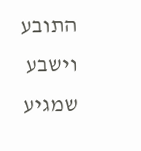התובע וישבע שמגיע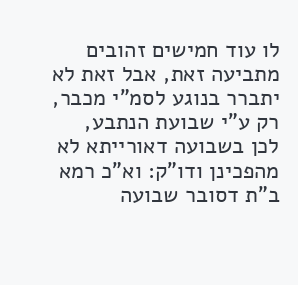לו עוד חמישים זהובים מתביעה זאת, אבל זאת לא יתברר בנוגע לסמ"י מכבר, רק ע"י שבועת הנתבע, לכן בשבועה דאורייתא לא מהפכינן ודו"ק: וא"כ רמא ב"ת דסובר שבועה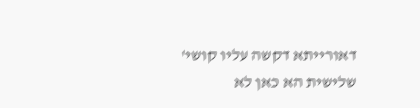דאורייתא דקשה עליו קושי' שלישית הא כאן לא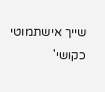שייך אישתמוטי כקושי'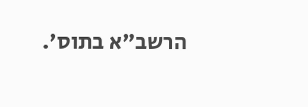הרשב"א בתוס'.